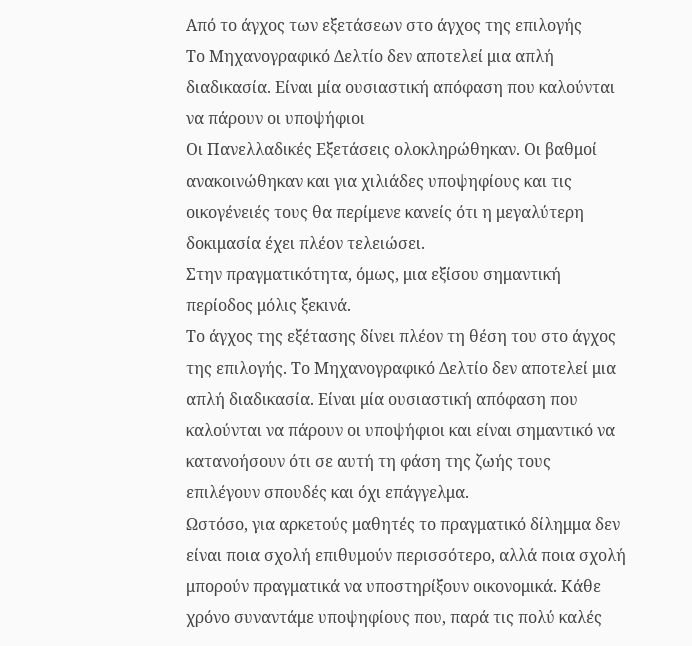Από το άγχος των εξετάσεων στο άγχος της επιλογής
Το Μηχανογραφικό Δελτίο δεν αποτελεί μια απλή διαδικασία. Είναι μία ουσιαστική απόφαση που καλούνται να πάρουν οι υποψήφιοι
Οι Πανελλαδικές Εξετάσεις ολοκληρώθηκαν. Οι βαθμοί ανακοινώθηκαν και για χιλιάδες υποψηφίους και τις οικογένειές τους θα περίμενε κανείς ότι η μεγαλύτερη δοκιμασία έχει πλέον τελειώσει.
Στην πραγματικότητα, όμως, μια εξίσου σημαντική περίοδος μόλις ξεκινά.
Το άγχος της εξέτασης δίνει πλέον τη θέση του στο άγχος της επιλογής. Το Μηχανογραφικό Δελτίο δεν αποτελεί μια απλή διαδικασία. Είναι μία ουσιαστική απόφαση που καλούνται να πάρουν οι υποψήφιοι και είναι σημαντικό να κατανοήσουν ότι σε αυτή τη φάση της ζωής τους επιλέγουν σπουδές και όχι επάγγελμα.
Ωστόσο, για αρκετούς μαθητές το πραγματικό δίλημμα δεν είναι ποια σχολή επιθυμούν περισσότερο, αλλά ποια σχολή μπορούν πραγματικά να υποστηρίξουν οικονομικά. Κάθε χρόνο συναντάμε υποψηφίους που, παρά τις πολύ καλές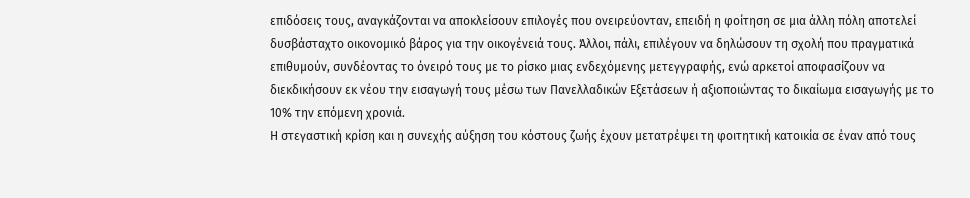επιδόσεις τους, αναγκάζονται να αποκλείσουν επιλογές που ονειρεύονταν, επειδή η φοίτηση σε μια άλλη πόλη αποτελεί δυσβάσταχτο οικονομικό βάρος για την οικογένειά τους. Άλλοι, πάλι, επιλέγουν να δηλώσουν τη σχολή που πραγματικά επιθυμούν, συνδέοντας το όνειρό τους με το ρίσκο μιας ενδεχόμενης μετεγγραφής, ενώ αρκετοί αποφασίζουν να διεκδικήσουν εκ νέου την εισαγωγή τους μέσω των Πανελλαδικών Εξετάσεων ή αξιοποιώντας το δικαίωμα εισαγωγής με το 10% την επόμενη χρονιά.
Η στεγαστική κρίση και η συνεχής αύξηση του κόστους ζωής έχουν μετατρέψει τη φοιτητική κατοικία σε έναν από τους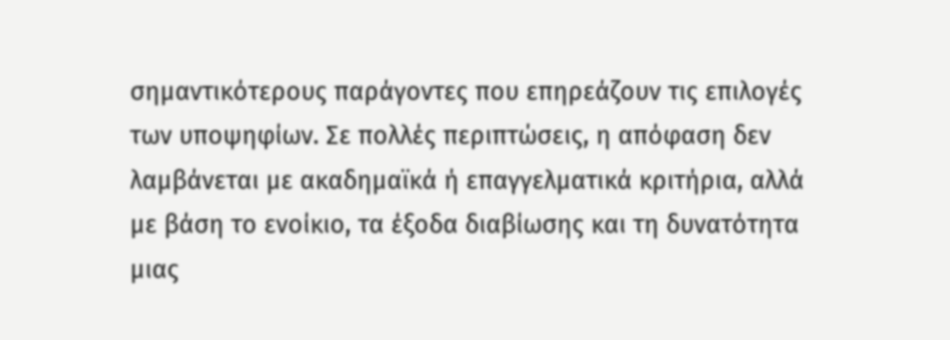σημαντικότερους παράγοντες που επηρεάζουν τις επιλογές των υποψηφίων. Σε πολλές περιπτώσεις, η απόφαση δεν λαμβάνεται με ακαδημαϊκά ή επαγγελματικά κριτήρια, αλλά με βάση το ενοίκιο, τα έξοδα διαβίωσης και τη δυνατότητα μιας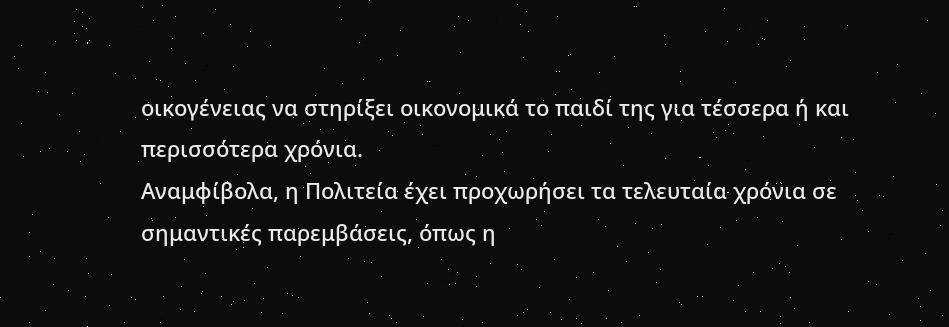οικογένειας να στηρίξει οικονομικά το παιδί της για τέσσερα ή και περισσότερα χρόνια.
Αναμφίβολα, η Πολιτεία έχει προχωρήσει τα τελευταία χρόνια σε σημαντικές παρεμβάσεις, όπως η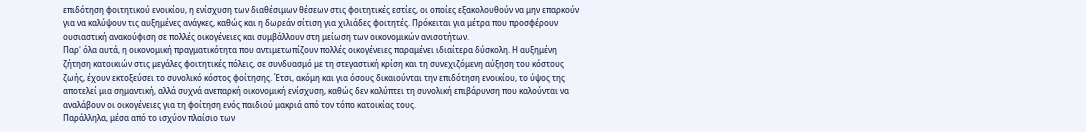επιδότηση φοιτητικού ενοικίου, η ενίσχυση των διαθέσιμων θέσεων στις φοιτητικές εστίες, οι οποίες εξακολουθούν να μην επαρκούν για να καλύψουν τις αυξημένες ανάγκες, καθώς και η δωρεάν σίτιση για χιλιάδες φοιτητές. Πρόκειται για μέτρα που προσφέρουν ουσιαστική ανακούφιση σε πολλές οικογένειες και συμβάλλουν στη μείωση των οικονομικών ανισοτήτων.
Παρ' όλα αυτά, η οικονομική πραγματικότητα που αντιμετωπίζουν πολλές οικογένειες παραμένει ιδιαίτερα δύσκολη. Η αυξημένη ζήτηση κατοικιών στις μεγάλες φοιτητικές πόλεις, σε συνδυασμό με τη στεγαστική κρίση και τη συνεχιζόμενη αύξηση του κόστους ζωής, έχουν εκτοξεύσει το συνολικό κόστος φοίτησης. Έτσι, ακόμη και για όσους δικαιούνται την επιδότηση ενοικίου, το ύψος της αποτελεί μια σημαντική, αλλά συχνά ανεπαρκή οικονομική ενίσχυση, καθώς δεν καλύπτει τη συνολική επιβάρυνση που καλούνται να αναλάβουν οι οικογένειες για τη φοίτηση ενός παιδιού μακριά από τον τόπο κατοικίας τους.
Παράλληλα, μέσα από το ισχύον πλαίσιο των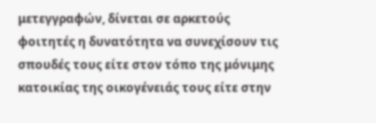μετεγγραφών, δίνεται σε αρκετούς φοιτητές η δυνατότητα να συνεχίσουν τις σπουδές τους είτε στον τόπο της μόνιμης κατοικίας της οικογένειάς τους είτε στην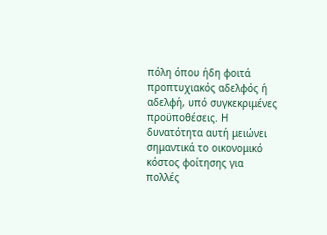πόλη όπου ήδη φοιτά προπτυχιακός αδελφός ή αδελφή, υπό συγκεκριμένες προϋποθέσεις. Η δυνατότητα αυτή μειώνει σημαντικά το οικονομικό κόστος φοίτησης για πολλές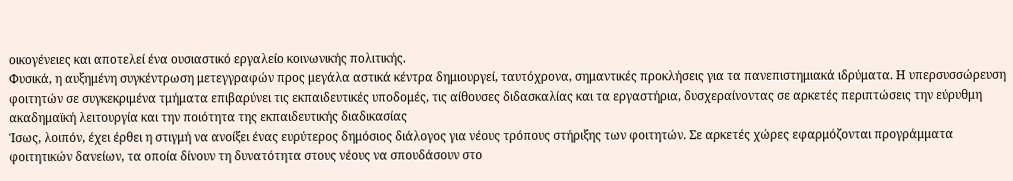οικογένειες και αποτελεί ένα ουσιαστικό εργαλείο κοινωνικής πολιτικής.
Φυσικά, η αυξημένη συγκέντρωση μετεγγραφών προς μεγάλα αστικά κέντρα δημιουργεί, ταυτόχρονα, σημαντικές προκλήσεις για τα πανεπιστημιακά ιδρύματα. Η υπερσυσσώρευση φοιτητών σε συγκεκριμένα τμήματα επιβαρύνει τις εκπαιδευτικές υποδομές, τις αίθουσες διδασκαλίας και τα εργαστήρια, δυσχεραίνοντας σε αρκετές περιπτώσεις την εύρυθμη ακαδημαϊκή λειτουργία και την ποιότητα της εκπαιδευτικής διαδικασίας
Ίσως, λοιπόν, έχει έρθει η στιγμή να ανοίξει ένας ευρύτερος δημόσιος διάλογος για νέους τρόπους στήριξης των φοιτητών. Σε αρκετές χώρες εφαρμόζονται προγράμματα φοιτητικών δανείων, τα οποία δίνουν τη δυνατότητα στους νέους να σπουδάσουν στο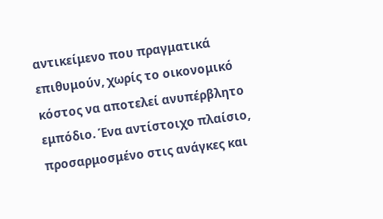αντικείμενο που πραγματικά επιθυμούν, χωρίς το οικονομικό κόστος να αποτελεί ανυπέρβλητο εμπόδιο. Ένα αντίστοιχο πλαίσιο, προσαρμοσμένο στις ανάγκες και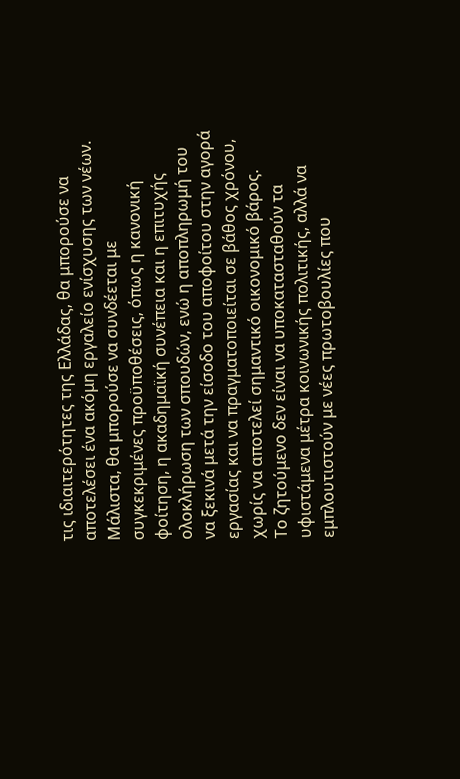τις ιδιαιτερότητες της Ελλάδας, θα μπορούσε να αποτελέσει ένα ακόμη εργαλείο ενίσχυσης των νέων. Μάλιστα, θα μπορούσε να συνδέεται με συγκεκριμένες προϋποθέσεις, όπως η κανονική φοίτηση, η ακαδημαϊκή συνέπεια και η επιτυχής ολοκλήρωση των σπουδών, ενώ η αποπληρωμή του να ξεκινά μετά την είσοδο του αποφοίτου στην αγορά εργασίας και να πραγματοποιείται σε βάθος χρόνου, χωρίς να αποτελεί σημαντικό οικονομικό βάρος.
Το ζητούμενο δεν είναι να υποκατασταθούν τα υφιστάμενα μέτρα κοινωνικής πολιτικής, αλλά να εμπλουτιστούν με νέες πρωτοβουλίες που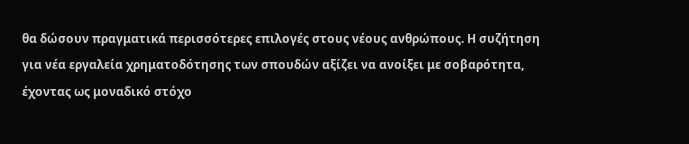θα δώσουν πραγματικά περισσότερες επιλογές στους νέους ανθρώπους. Η συζήτηση για νέα εργαλεία χρηματοδότησης των σπουδών αξίζει να ανοίξει με σοβαρότητα, έχοντας ως μοναδικό στόχο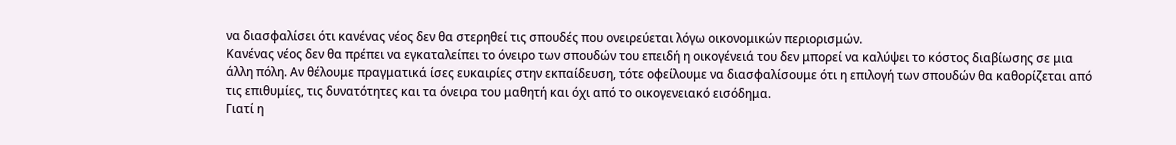να διασφαλίσει ότι κανένας νέος δεν θα στερηθεί τις σπουδές που ονειρεύεται λόγω οικονομικών περιορισμών.
Κανένας νέος δεν θα πρέπει να εγκαταλείπει το όνειρο των σπουδών του επειδή η οικογένειά του δεν μπορεί να καλύψει το κόστος διαβίωσης σε μια άλλη πόλη. Αν θέλουμε πραγματικά ίσες ευκαιρίες στην εκπαίδευση, τότε οφείλουμε να διασφαλίσουμε ότι η επιλογή των σπουδών θα καθορίζεται από τις επιθυμίες, τις δυνατότητες και τα όνειρα του μαθητή και όχι από το οικογενειακό εισόδημα.
Γιατί η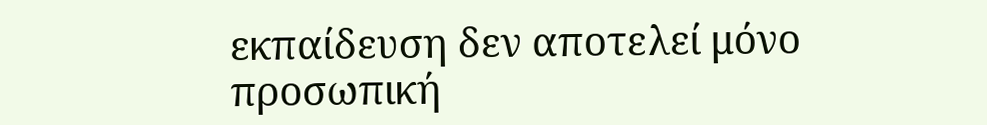εκπαίδευση δεν αποτελεί μόνο προσωπική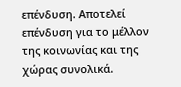επένδυση. Αποτελεί επένδυση για το μέλλον της κοινωνίας και της χώρας συνολικά.